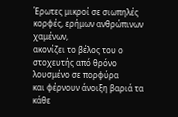Έρωτες μικροί σε σιωπηλές κορφές, ερήμων ανθρώπινων χαμένων,
ακονίζει το βέλος του ο στοχευτής από θρόνο λουσμένο σε πορφύρα
και φέρνουν άνοιξη βαριά τα κάθε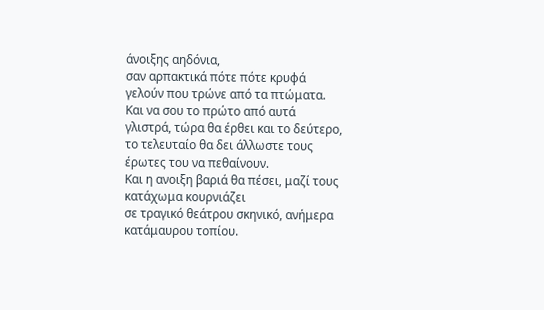άνοιξης αηδόνια,
σαν αρπακτικά πότε πότε κρυφά γελούν που τρώνε από τα πτώματα.
Και να σου το πρώτο από αυτά γλιστρά, τώρα θα έρθει και το δεύτερο,
το τελευταίο θα δει άλλωστε τους έρωτες του να πεθαίνουν.
Και η ανοιξη βαριά θα πέσει, μαζί τους κατάχωμα κουρνιάζει
σε τραγικό θεάτρου σκηνικό, ανήμερα κατάμαυρου τοπίου.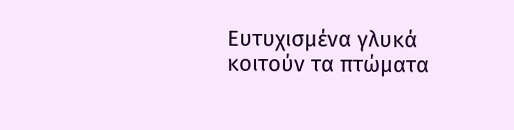Ευτυχισμένα γλυκά κοιτούν τα πτώματα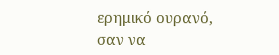ερημικό ουρανό,
σαν να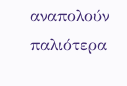αναπολούν παλιότερα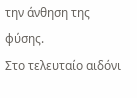την άνθηση της φύσης.
Στο τελευταίο αιδόνι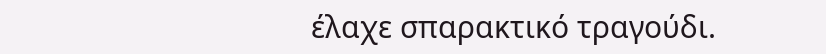έλαχε σπαρακτικό τραγούδι.